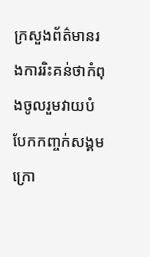ក្រសួងព័ត៌មានរងការរិះគន់ថាកំពុងចូលរួមវាយបំបែកកញ្ចក់សង្គមក្រោ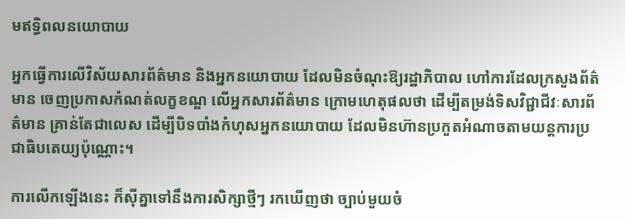មឥទ្ធិពលនយោបាយ

អ្នកធ្វើការលើវិស័យសារព័ត៌មាន និងអ្នកនយោបាយ ដែលមិនចំណុះឱ្យរដ្ឋាភិបាល ហៅការដែលក្រសួងព័ត៌មាន ចេញប្រកាសកំណត់លក្ខខណ្ឌ លើអ្នកសារព័ត៌មាន ក្រោមហេតុផលថា ដើម្បីតម្រង់ទិសវិជ្ជាជីវៈសារព័ត៌មាន គ្រាន់តែជាលេស ដើម្បីបិទបាំងកំហុសអ្នកនយោបាយ ដែលមិនហ៊ានប្រកួតអំណាចតាមយន្តការប្រជាធិបតេយ្យប៉ុណ្ណោះ។

ការលើកឡើងនេះ ក៏ស៊ីគ្នាទៅនឹងការសិក្សាថ្មីៗ រកឃើញថា ច្បាប់មួយចំ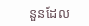នួនដែល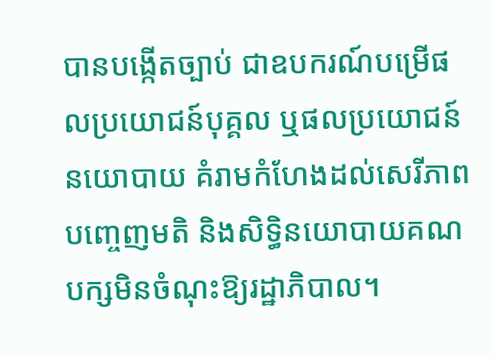បានបង្កើតច្បាប់ ជាឧបករណ៍បម្រើផលប្រយោជន៍បុគ្គល ឬផលប្រយោជន៍នយោបាយ គំរាមកំហែងដល់សេរីភាពបញ្ចេញមតិ និងសិទ្ធិនយោបាយគណបក្សមិនចំណុះឱ្យរដ្ឋាភិបាល។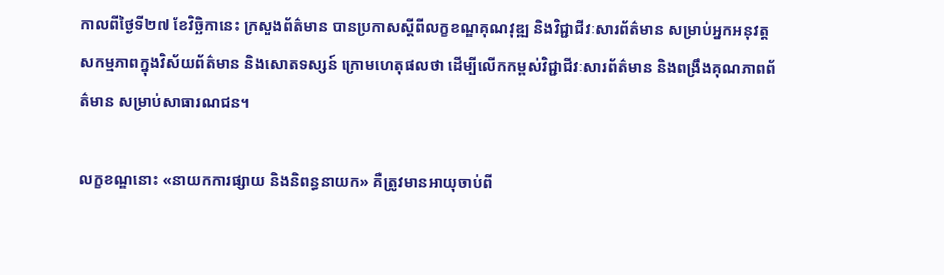កាលពីថ្ងៃទី២៧ ខែវិច្ឆិកានេះ ក្រសួងព័ត៌មាន បានប្រកាសស្តីពីលក្ខខណ្ឌគុណវុឌ្ឍ និងវិជ្ជាជីវៈសារព័ត៌មាន សម្រាប់អ្នកអនុវត្តសកម្មភាពក្នុងវិស័យព័ត៌មាន និងសោតទស្សន៍ ក្រោមហេតុផលថា ដើម្បីលើកកម្ពស់វិជ្ជាជីវៈសារព័ត៌មាន និងពង្រឹងគុណភាពព័ត៌មាន សម្រាប់សាធារណជន។

លក្ខខណ្ឌនោះ «នាយកការផ្សាយ និងនិពន្ធនាយក» គឺត្រូវមានអាយុចាប់ពី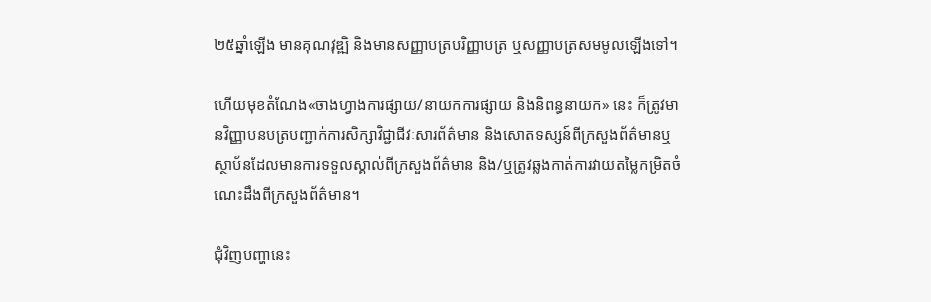២៥ឆ្នាំឡើង មានគុណវុឌ្ឍិ និងមានសញ្ញាបត្របរិញ្ញាបត្រ ឬសញ្ញាបត្រសមមូលឡើងទៅ។

ហើយមុខតំណែង«ចាងហ្វាងការផ្សាយ/នាយកការផ្សាយ និងនិពន្ធនាយក» នេះ ក៏ត្រូវមានវិញ្ញាបនបត្របញ្ជាក់ការសិក្សាវិជ្ជាជីវៈសារព័ត៌មាន និងសោតទស្សន៍ពីក្រសួងព័ត៌មានឬស្ថាប័នដែលមានការទទួលស្គាល់ពីក្រសួងព័ត៌មាន និង/ឬត្រូវឆ្លងកាត់ការវាយតម្លៃកម្រិតចំណេះដឹងពីក្រសួងព័ត៌មាន។

ជុំវិញបញ្ហានេះ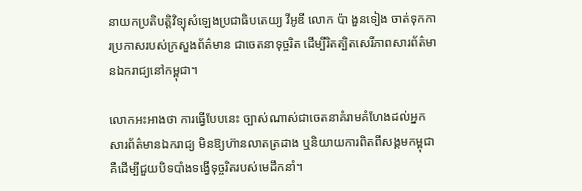នាយកប្រតិបត្តិវិទ្យុសំឡេងប្រជាធិបតេយ្យ វីអូឌី លោក ប៉ា ងួនទៀង ចាត់ទុកការប្រកាសរបស់ក្រសួងព័ត៌មាន ជាចេតនាទុច្ចរិត ដើម្បីរិតត្បិតសេរីភាពសារព័ត៌មានឯករាជ្យនៅកម្ពុជា។

លោកអះអាងថា ការធ្វើបែបនេះ ច្បាស់ណាស់ជាចេតនាគំរាមគំហែងដល់អ្នកសារព័ត៌មានឯករាជ្យ មិនឱ្យហ៊ានលាតត្រដាង ឬនិយាយការពិតពីសង្គមកម្ពុជា គឺដើម្បីជួយបិទបាំងទង្វើទុច្ចរិតរបស់មេដឹកនាំ។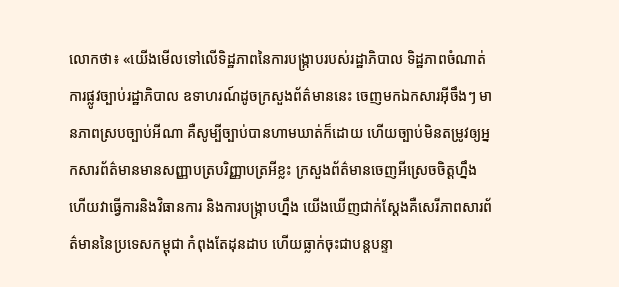លោកថា៖ «យើងមើលទៅលើទិដ្ឋភាពនៃការបង្ក្រាបរបស់រដ្ឋាភិបាល ទិដ្ឋភាពចំណាត់ការផ្លូវច្បាប់រដ្ឋាភិបាល ឧទាហរណ៍ដូចក្រសួងព័ត៌មាននេះ ចេញមកឯកសារអ៊ីចឹងៗ មានភាពស្របច្បាប់អីណា គឺសូម្បីច្បាប់បានហាមឃាត់ក៏ដោយ ហើយច្បាប់មិនតម្រូវឲ្យអ្នកសារព័ត៌មានមានសញ្ញាបត្របរិញ្ញាបត្រអីខ្លះ ក្រសួងព័ត៌មានចេញអីស្រេចចិត្តហ្នឹង ហើយវាធ្វើការនិងវិធានការ និងការបង្ក្រាបហ្នឹង យើងឃើញជាក់ស្តែងគឺសេរីភាពសារព័ត៌មាននៃប្រទេសកម្ពុជា កំពុងតែដុនដាប ហើយធ្លាក់ចុះជាបន្តបន្ទា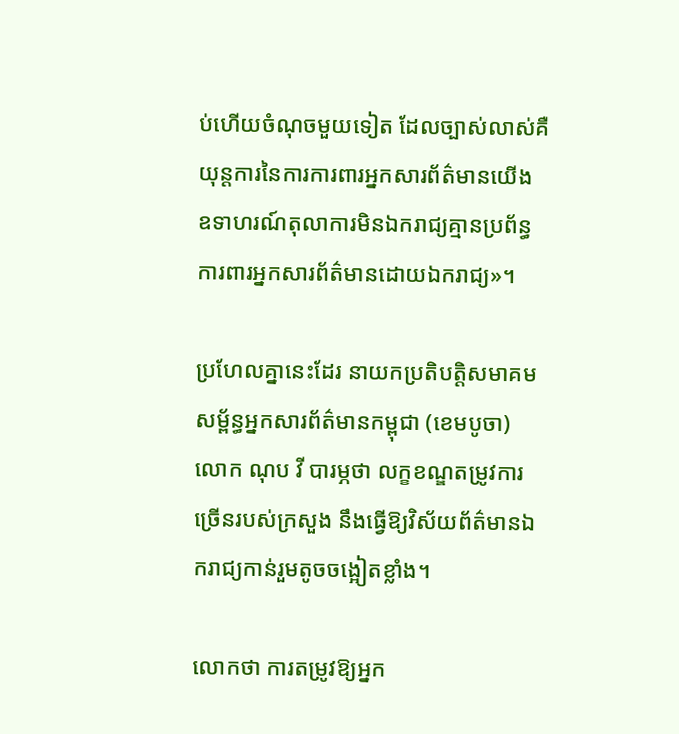ប់ហើយចំណុចមួយទៀត ដែលច្បាស់លាស់គឺយុន្តការនៃការការពារអ្នកសារព័ត៌មានយើង ឧទាហរណ៍តុលាការមិនឯករាជ្យគ្មានប្រព័ន្ធការពារអ្នកសារព័ត៌មានដោយឯករាជ្យ»។

ប្រហែលគ្នានេះដែរ នាយកប្រតិបត្តិសមាគមសម្ព័ន្ធអ្នកសារព័ត៌មានកម្ពុជា (ខេមបូចា) លោក ណុប វី បារម្ភថា លក្ខខណ្ឌតម្រូវការច្រើនរបស់ក្រសួង នឹងធ្វើឱ្យវិស័យព័ត៌មានឯករាជ្យកាន់រួមតូចចង្អៀតខ្លាំង។

លោកថា ការតម្រូវឱ្យអ្នក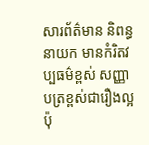សារព័ត៌មាន និពន្ធនាយក មានកំរិតវប្បធម៌ខ្ពស់ សញ្ញាបត្រខ្ពស់ជារឿងល្អ ប៉ុ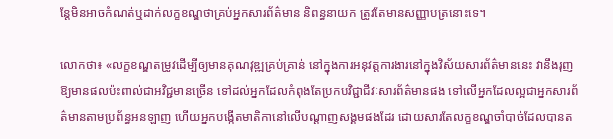ន្តែមិនអាចកំណត់ឬដាក់លក្ខខណ្ឌថាគ្រប់អ្នកសារព័ត៌មាន និពន្ធនាយក ត្រូវតែមានសញ្ញាបត្រនោះទេ។

លោកថា៖ «លក្ខខណ្ឌតម្រូវដើម្បីឲ្យមានគុណវុឌ្ឍគ្រប់គ្រាន់ នៅក្នុងការអនុវត្តការងារនៅក្នុងវិស័យសារព័ត៌មាននេះ វានឹងរុញឱ្យមានផលប៉ះពាល់ជាអវិជ្ជមានច្រើន ទៅដល់អ្នកដែលកំពុងតែប្រកបវិជ្ជាជីវៈសារព័ត៌មានផង ទៅលើអ្នកដែលល្អជាអ្នកសារព័ត៌មានតាមប្រព័ន្ធអនឡាញ ហើយអ្នកបង្កើតមាតិកានៅលើបណ្តាញសង្គមផងដែរ ដោយសារតែលក្ខខណ្ឌចាំបាច់ដែលបានត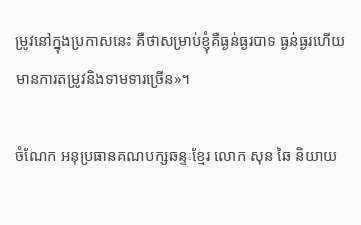ម្រូវនៅក្នុងប្រកាសនេះ គឺថាសម្រាប់ខ្ញុំគឺធ្ងន់ធ្ងរបាទ ធ្ងន់ធ្ងរហើយមានការតម្រូវនិងទាមទារច្រើន»។

ចំណែក អនុប្រធានគណបក្សឆន្ទៈខ្មែរ លោក សុន ឆៃ និយាយ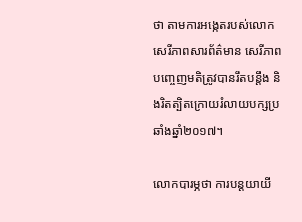ថា តាមការអង្កេតរបស់លោក សេរីភាពសារព័ត៌មាន សេរីភាពបញ្ចេញមតិត្រូវបានរឹតបន្តឹង និងរិតត្បិតក្រោយរំលាយបក្សប្រឆាំងឆ្នាំ២០១៧។

លោកបារម្ភថា ការបន្តយាយី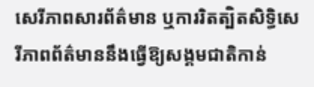សេរីភាពសារព័ត៌មាន ឬការរិតត្បិតសិទ្ធិសេរីភាពព័ត៌មាននឹងធ្វើឱ្យសង្គមជាតិកាន់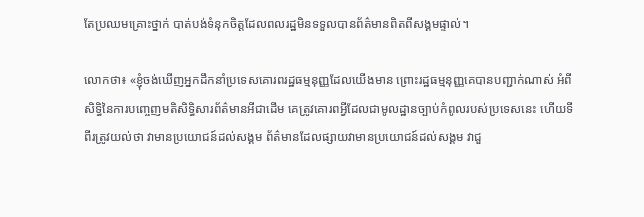តែប្រឈមគ្រោះថ្នាក់ បាត់បង់ទំនុកចិត្តដែលពលរដ្ឋមិនទទួលបានព័ត៌មានពិតពីសង្គមផ្ទាល់។

លោកថា៖ «ខ្ញុំចង់ឃើញអ្នកដឹកនាំប្រទេសគោរពរដ្ឋធម្មនុញ្ញដែលយើងមាន ព្រោះរដ្ឋធម្មនុញ្ញគេបានបញ្ជាក់ណាស់ អំពីសិទ្ធិនៃការបញ្ចេញមតិសិទ្ធិសារព័ត៌មានអីជាដើម គេត្រូវគោរពអ្វីដែលជាមូលដ្ឋានច្បាប់កំពូលរបស់ប្រទេសនេះ ហើយទីពីរត្រូវយល់ថា វាមានប្រយោជន៍ដល់សង្គម ព័ត៌មានដែលផ្សាយវាមានប្រយោជន៍ដល់សង្គម វាជួ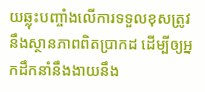យឆ្លុះបញ្ចាំងលើការទទួលខុសត្រូវ នឹងស្ថានភាពពិតប្រាកដ ដើម្បីឲ្យអ្នកដឹកនាំនឹងងាយនឹង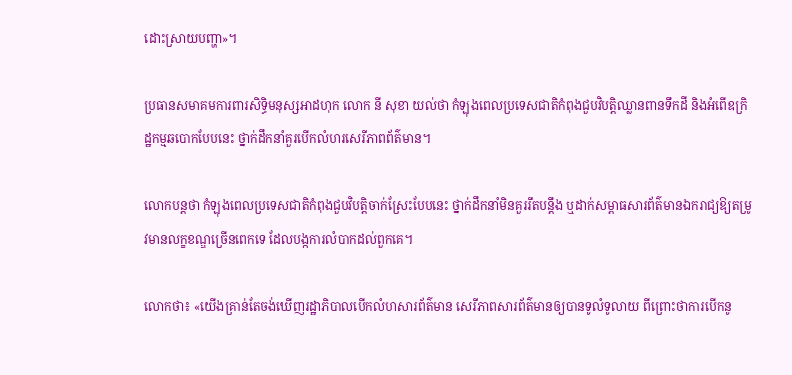ដោះស្រាយបញ្ហា»។

ប្រធានសមាគមការពារសិទ្ធិមនុស្សអាដហុក លោក នី សុខា យល់ថា កំឡុងពេលប្រទេសជាតិកំពុងជួបវិបត្តិឈ្លានពានទឹកដី និងអំពើឧក្រិដ្ឋកម្មឆបោកបែបនេះ ថ្នាក់ដឹកនាំគួរបើកលំហរសេរីភាពព័ត៌មាន។

លោកបន្តថា កំឡុងពេលប្រទេសជាតិកំពុងជួបវិបត្តិចាក់ស្រែះបែបនេះ ថ្នាក់ដឹកនាំមិនគួររឹតបន្តឹង ឬដាក់សម្ពាធសារព័ត៌មានឯករាជ្យឱ្យតម្រូវមានលក្ខខណ្ឌច្រើនពេកទេ ដែលបង្កការលំបាកដល់ពួកគេ។

លោកថា៖ «យើងគ្រាន់តែចង់ឃើញរដ្ឋាភិបាលបើកលំហសារព័ត៌មាន សេរីភាពសារព័ត៌មានឲ្យបានទូលំទូលាយ ពីព្រោះថាការបើកនូ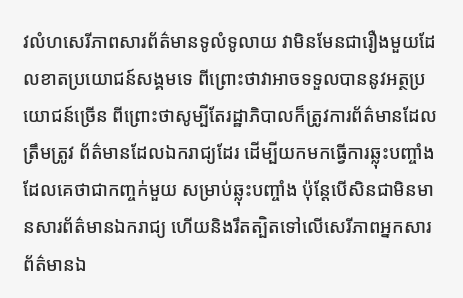វលំហសេរីភាពសារព័ត៌មានទូលំទូលាយ វាមិនមែនជារឿងមួយដែលខាតប្រយោជន៍សង្គមទេ ពីព្រោះថាវាអាចទទួលបាននូវអត្ថប្រយោជន៍ច្រើន ពីព្រោះថាសូម្បីតែរដ្ឋាភិបាលក៏ត្រូវការព័ត៌មានដែលត្រឹមត្រូវ ព័ត៌មានដែលឯករាជ្យដែរ ដើម្បីយកមកធ្វើការឆ្លុះបញ្ចាំង ដែលគេថាជាកញ្ចក់មួយ សម្រាប់ឆ្លុះបញ្ចាំង ប៉ុន្តែបើសិនជាមិនមានសារព័ត៌មានឯករាជ្យ ហើយនិងរឹតត្បិតទៅលើសេរីភាពអ្នកសារព័ត៌មានឯ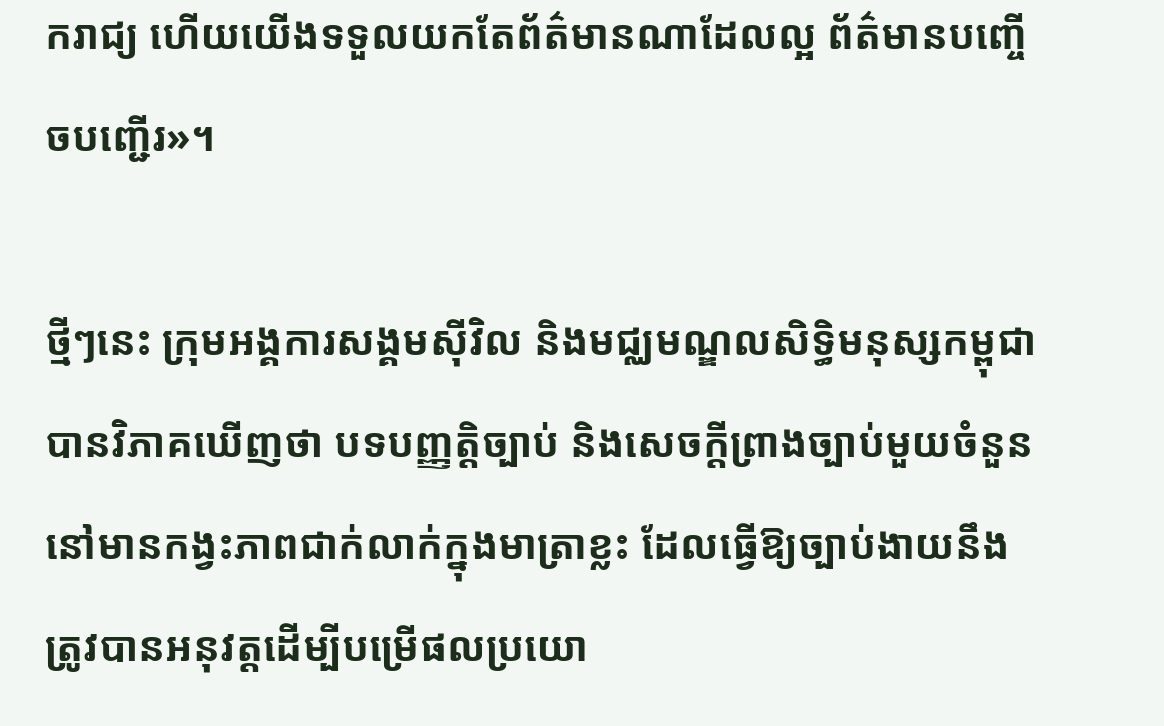ករាជ្យ ហើយយើងទទួលយកតែព័ត៌មានណាដែលល្អ ព័ត៌មានបញ្ចើចបញ្ជើរ»។

ថ្មីៗនេះ ក្រុមអង្គការសង្គមស៊ីវិល និងមជ្ឈមណ្ឌលសិទ្ធិមនុស្សកម្ពុជា បានវិភាគឃើញថា បទបញ្ញតិ្តច្បាប់ និងសេចក្តីព្រាងច្បាប់មួយចំនួន នៅមានកង្វះភាពជាក់លាក់ក្នុងមាត្រាខ្លះ ដែលធ្វើឱ្យច្បាប់ងាយនឹងត្រូវបានអនុវត្តដើម្បីបម្រើផលប្រយោ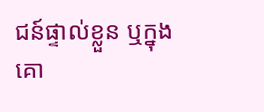ជន៍ផ្ទាល់ខ្លួន ឬក្នុងគោ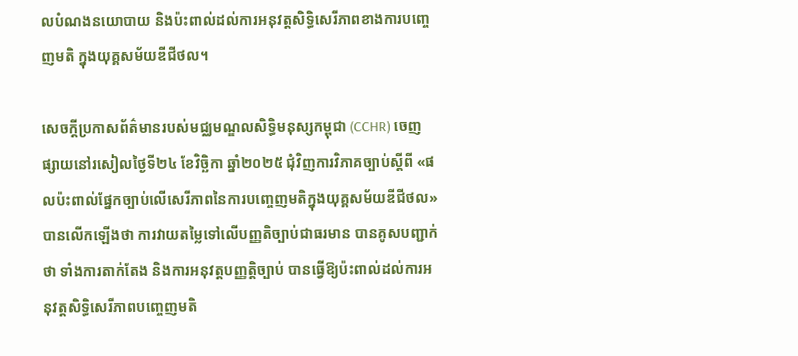លបំណងនយោបាយ និងប៉ះពាល់ដល់ការអនុវត្តសិទ្ធិសេរីភាពខាងការបញ្ចេញមតិ ក្នុងយុគ្គសម័យឌីជីថល។

សេចក្តីប្រកាសព័ត៌មានរបស់មជ្ឈមណ្ឌលសិទ្ធិមនុស្សកម្ពុជា (CCHR) ចេញផ្សាយនៅរសៀលថ្ងៃទី២៤ ខែវិច្ឆិកា ឆ្នាំ២០២៥ ជុំវិញការវិភាគច្បាប់ស្តីពី «ផលប៉ះពាល់ផ្នែកច្បាប់លើសេរីភាពនៃការបញ្ចេញមតិក្នុងយុគ្គសម័យឌីជីថល» បានលើកឡើងថា ការវាយតម្លៃទៅលើបញ្ញតិច្បាប់ជាធរមាន បានគូសបញ្ជាក់ថា ទាំងការតាក់តែង និងការអនុវត្តបញ្ញត្តិច្បាប់ បានធ្វើឱ្យប៉ះពាល់ដល់ការអនុវត្តសិទ្ធិសេរីភាពបញ្ចេញមតិ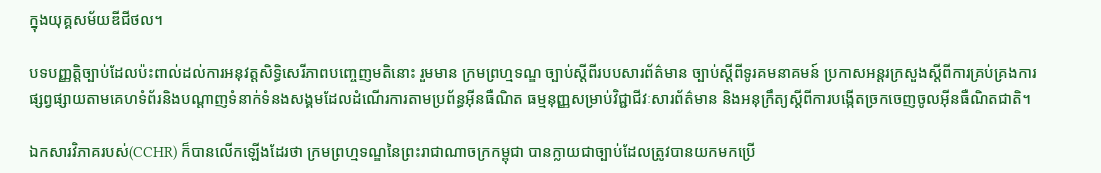ក្នុងយុគ្គសម័យឌីជីថល។

បទបញ្ញត្តិច្បាប់ដែលប៉ះពាល់ដល់ការអនុវត្តសិទ្ធិសេរីភាពបញ្ចេញមតិនោះ រួមមាន ក្រមព្រហ្មទណ្ឌ ច្បាប់ស្តីពីរបបសារព័ត៌មាន ច្បាប់ស្តីពីទូរគមនាគមន៍ ប្រកាសអន្តរក្រសួងស្តីពីការគ្រប់គ្រងការផ្សព្វផ្សាយតាមគេហទំព័រនិងបណ្តាញទំនាក់ទំនងសង្គមដែលដំណើរការតាមប្រព័ន្ធអ៊ីនធឺណិត ធម្មនុញ្ញសម្រាប់វិជ្ជាជីវៈសារព័ត៌មាន និងអនុក្រឹត្យស្តីពីការបង្កើតច្រកចេញចូលអ៊ីនធឺណិតជាតិ។

ឯកសារវិភាគរបស់(CCHR) ក៏បានលើកឡើងដែរថា ក្រមព្រហ្មទណ្ឌនៃព្រះរាជាណាចក្រកម្ពុជា បានក្លាយជាច្បាប់ដែលត្រូវបានយកមកប្រើ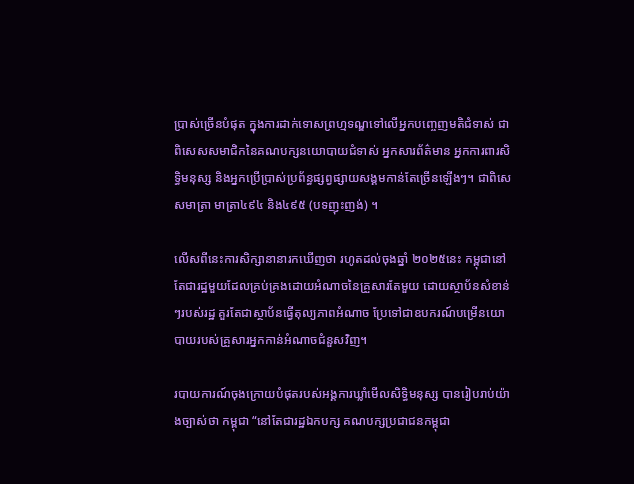ប្រាស់ច្រើនបំផុត ក្នុងការដាក់ទោសព្រហ្មទណ្ឌទៅលើអ្នកបញ្ចេញមតិជំទាស់ ជាពិសេសសមាជិកនៃគណបក្សនយោបាយជំទាស់ អ្នកសារព័ត៌មាន អ្នកការពារសិទ្ធិមនុស្ស និងអ្នកប្រើប្រាស់ប្រព័ន្ធផ្សព្វផ្សាយសង្គមកាន់តែច្រើនឡើងៗ។ ជាពិសេសមាត្រា មាត្រា៤៩៤ និង៤៩៥ (បទញុះញង់) ។

លើសពីនេះការសិក្សានានារកឃើញថា រហូតដល់ចុងឆ្នាំ ២០២៥នេះ កម្ពុជានៅតែជារដ្ឋមួយដែលគ្រប់គ្រងដោយអំណាចនៃគ្រួសារតែមួយ ដោយស្ថាប័នសំខាន់ៗរបស់រដ្ឋ គួរតែជាស្ថាប័នធ្វើតុល្យភាពអំណាច ប្រែទៅជាឧបករណ៍បម្រើនយោបាយរបស់គ្រួសារអ្នកកាន់អំណាចជំនួសវិញ។

របាយការណ៍ចុងក្រោយបំផុតរបស់អង្គការឃ្លាំមើលសិទ្ធិមនុស្ស បានរៀបរាប់យ៉ាងច្បាស់ថា កម្ពុជា “នៅតែជារដ្ឋឯកបក្ស គណបក្សប្រជាជនកម្ពុជា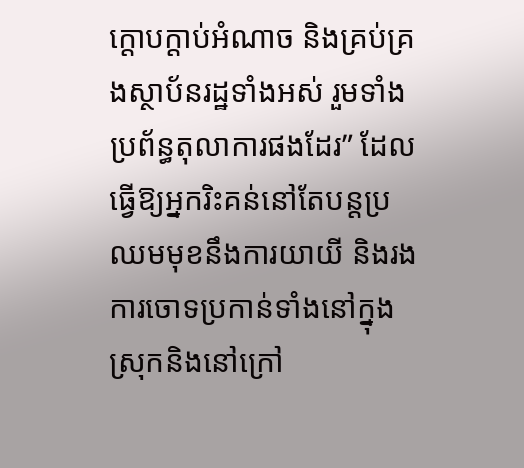ក្តោបក្តាប់អំណាច និងគ្រប់គ្រងស្ថាប័នរដ្ឋទាំងអស់ រួមទាំងប្រព័ន្ធតុលាការផងដែរ” ដែលធ្វើឱ្យអ្នករិះគន់នៅតែបន្តប្រឈមមុខនឹងការយាយី និងរងការចោទប្រកាន់ទាំងនៅក្នុងស្រុកនិងនៅក្រៅ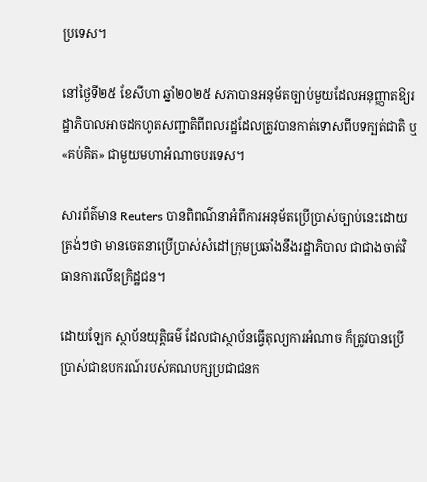ប្រទេស។

នៅថ្ងៃទី២៥ ខែសីហា ឆ្នាំ២០២៥ សភាបានអនុម័តច្បាប់មួយដែលអនុញ្ញាតឱ្យរដ្ឋាភិបាលអាចដកហូតសញ្ជាតិពីពលរដ្ឋដែលត្រូវបានកាត់ទោសពីបទក្បត់ជាតិ ឬ «គប់គិត» ជាមួយមហាអំណាចបរទេស។

សារព័ត៌មាន Reuters បានពិពណ៌នាអំពីការអនុម័តប្រើប្រាស់ច្បាប់នេះដោយត្រង់ៗថា មានចេតនាប្រើប្រាស់សំដៅក្រុមប្រឆាំងនឹងរដ្ឋាភិបាល ជាជាងចាត់វិធានការលើឧក្រិដ្ឋជន។

ដោយឡែក ស្ថាប័នយុត្តិធម៌ ដែលជាស្ថាប័នធ្វើតុល្យការអំណាច ក៏ត្រូវបានប្រើប្រាស់ជាឧបករណ៍របស់គណបក្សប្រជាជនក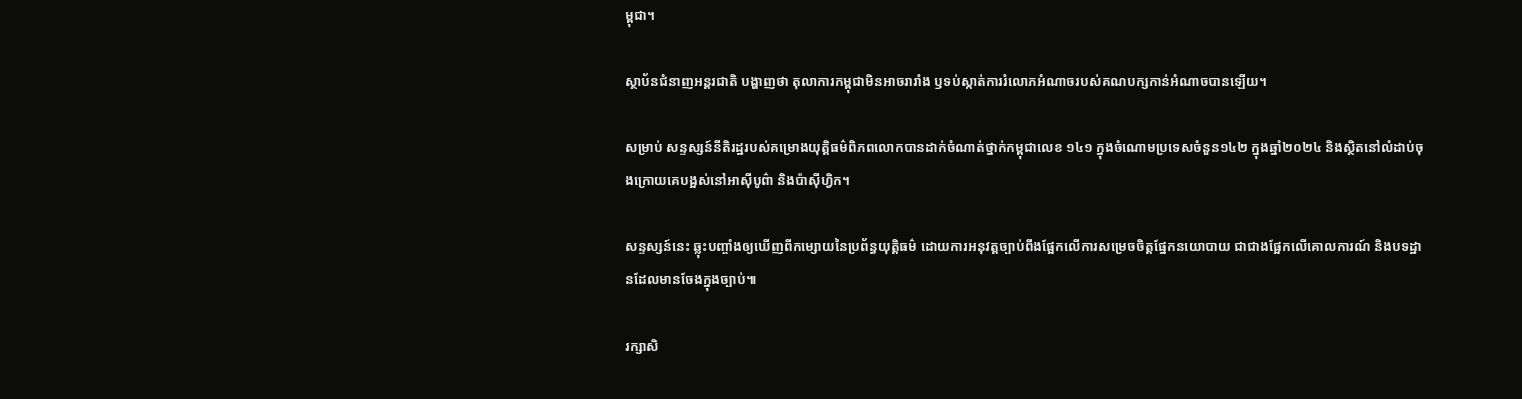ម្ពុជា។

ស្ថាប័នជំនាញអន្តរជាតិ បង្ហាញថា តុលាការកម្ពុជាមិនអាចរារាំង ឫទប់ស្កាត់ការរំលោភអំណាចរបស់គណបក្សកាន់អំណាចបានឡើយ។

សម្រាប់ សន្ទស្សន៍នីតិរដ្ឋរបស់គម្រោងយុត្តិធម៌ពិភពលោកបានដាក់ចំណាត់ថ្នាក់កម្ពុជាលេខ ១៤១ ក្នុងចំណោមប្រទេសចំនួន១៤២ ក្នុងឆ្នាំ២០២៤ និងស្ថិតនៅលំដាប់ចុងក្រោយគេបង្អស់នៅអាស៊ីបូព៌ា និងប៉ាស៊ីហ្វិក។

សន្ទស្សន៍នេះ ឆ្លុះបញ្ចាំងឲ្យឃើញពីកម្សោយនៃប្រព័ន្ធយុត្តិធម៌ ដោយការអនុវត្តច្បាប់ពឹងផ្អែកលើការសម្រេចចិត្តផ្នែកនយោបាយ ជាជាងផ្អែកលើគោលការណ៍ និងបទដ្ឋានដែលមានចែងក្នុងច្បាប់៕

រក្សាសិ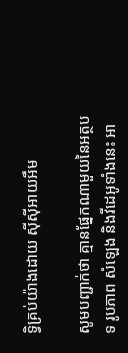ទ្វិគ្រប់យ៉ាងដោយ ស៊ីស៊ីអាយអឹម

សូមបញ្ជាក់ថា គ្មានផ្នែកណាមួយនៃអត្ថបទ រូបភាព សំឡេង និងវីដេអូទាំងនេះ អា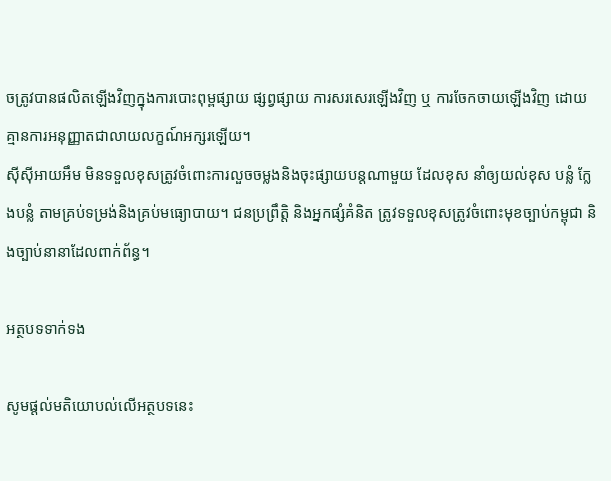ចត្រូវបានផលិតឡើងវិញក្នុងការបោះពុម្ពផ្សាយ ផ្សព្វផ្សាយ ការសរសេរឡើងវិញ ឬ ការចែកចាយឡើងវិញ ដោយគ្មានការអនុញ្ញាតជាលាយលក្ខណ៍អក្សរឡើយ។
ស៊ីស៊ីអាយអឹម មិនទទួលខុសត្រូវចំពោះការលួចចម្លងនិងចុះផ្សាយបន្តណាមួយ ដែលខុស នាំឲ្យយល់ខុស បន្លំ ក្លែងបន្លំ តាមគ្រប់ទម្រង់និងគ្រប់មធ្យោបាយ។ ជនប្រព្រឹត្តិ និងអ្នកផ្សំគំនិត ត្រូវទទួលខុសត្រូវចំពោះមុខច្បាប់កម្ពុជា និងច្បាប់នានាដែលពាក់ព័ន្ធ។

អត្ថបទទាក់ទង

សូមផ្ដល់មតិយោបល់លើអត្ថបទនេះ